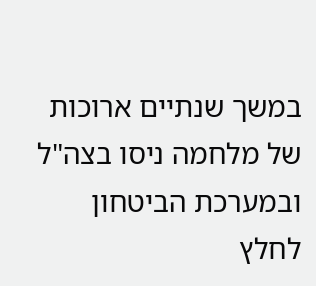במשך שנתיים ארוכות של מלחמה ניסו בצה"ל ובמערכת הביטחון לחלץ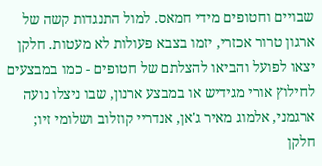שבויים וחטופים מידי חמאס. למול התנגדות קשה של ארגון טרור אכזרי, יזמו בצבא פעולות לא מעטות. חלקן יצאו לפועל והביאו להצלתם של חטופים - כמו במבצעים לחילוץ אורי מגידיש או במבצע ארנון, שבו ניצלו נועה ארגמני, אלמוג מאיר ג'אן, אנדריי קוזלוב ושלומי זיו; חלקן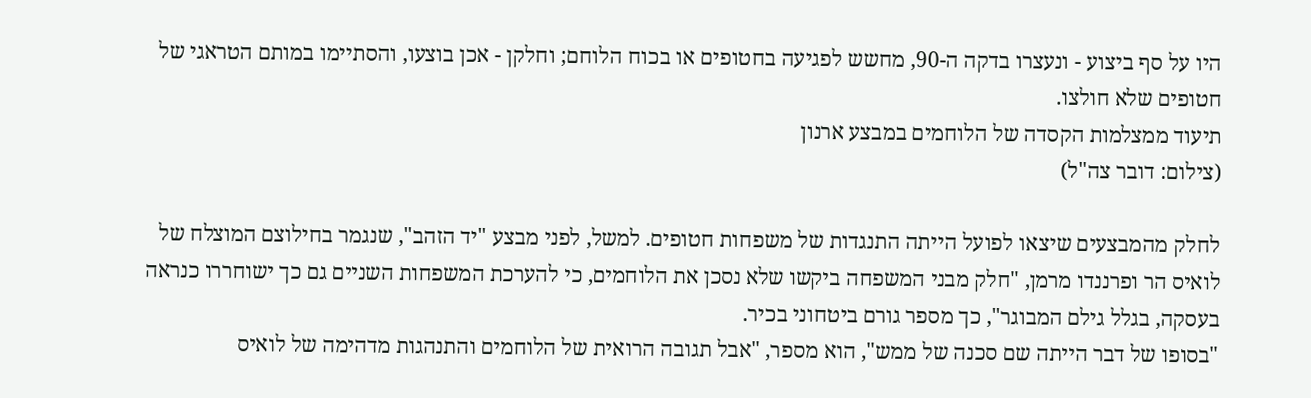היו על סף ביצוע - ונעצרו בדקה ה-90, מחשש לפגיעה בחטופים או בכוח הלוחם; וחלקן - אכן בוצעו, והסתיימו במותם הטראגי של חטופים שלא חולצו.
תיעוד ממצלמות הקסדה של הלוחמים במבצע ארנון
(צילום: דובר צה"ל)

לחלק מהמבצעים שיצאו לפועל הייתה התנגדות של משפחות חטופים. למשל, לפני מבצע "יד הזהב", שנגמר בחילוצם המוצלח של לואיס הר ופרננדו מרמן, "חלק מבני המשפחה ביקשו שלא נסכן את הלוחמים, כי להערכת המשפחות השניים גם כך ישוחררו כנראה בעסקה, בגלל גילם המבוגר", כך מספר גורם ביטחוני בכיר.
"בסופו של דבר הייתה שם סכנה של ממש", הוא מספר, "אבל תגובה הרואית של הלוחמים והתנהגות מדהימה של לואיס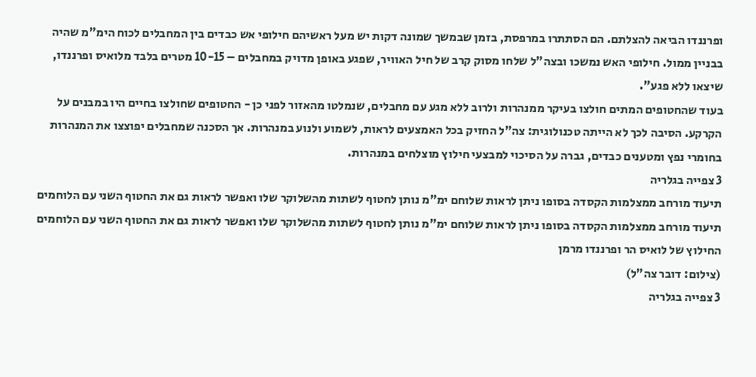ופרננדו הביאה להצלתם. הם הסתתרו במרפסת, בזמן שבמשך שמונה דקות יש מעל ראשיהם חילופי אש כבדים בין המחבלים לכוח הימ"מ שהיה בבניין ממול. חילופי האש נמשכו ובצה"ל שלחו מסוק קרב של חיל האוויר, שפגע באופן מדויק במחבלים – 10-15 מטרים בלבד מלואיס ופרננדו, שיצאו ללא פגע".
בעוד שהחטופים המתים חולצו בעיקר ממנהרות ולרוב ללא מגע עם מחבלים, שנמלטו מהאזור לפני כן - החטופים שחולצו בחיים היו במבנים על הקרקע. הסיבה לכך לא הייתה טכנולוגית: צה"ל החזיק בכל האמצעים לראות, לשמוע ולנוע במנהרות. אך הסכנה שמחבלים יפוצצו את המנהרות בחומרי נפץ ומטענים כבדים, גברה על הסיכוי למבצעי חילוץ מוצלחים במנהרות.
3 צפייה בגלריה
תיעוד מורחב ממצלמות הקסדה בסופו ניתן לראות שלוחם ימ"מ נותן לחטוף לשתות מהשלוקר שלו ואפשר לראות גם את החטוף השני עם הלוחמים
תיעוד מורחב ממצלמות הקסדה בסופו ניתן לראות שלוחם ימ"מ נותן לחטוף לשתות מהשלוקר שלו ואפשר לראות גם את החטוף השני עם הלוחמים
החילוץ של לואיס הר ופרננדו מרמן
(צילום: דובר צה"ל)
3 צפייה בגלריה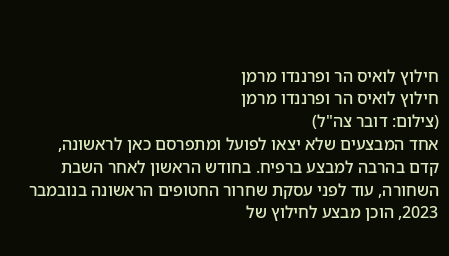חילוץ לואיס הר ופרננדו מרמן
חילוץ לואיס הר ופרננדו מרמן
(צילום: דובר צה"ל)
אחד המבצעים שלא יצאו לפועל ומתפרסם כאן לראשונה, קדם בהרבה למבצע ברפיח. בחודש הראשון לאחר השבת השחורה, עוד לפני עסקת שחרור החטופים הראשונה בנובמבר 2023, הוכן מבצע לחילוץ של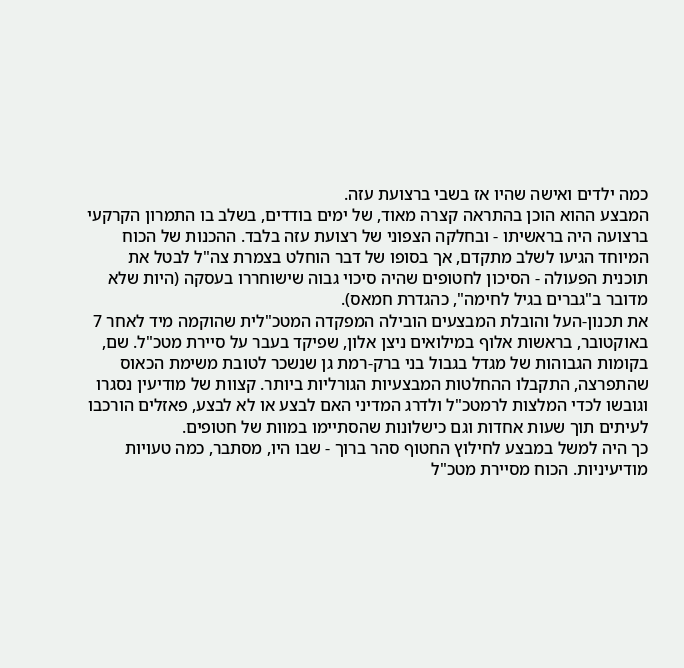כמה ילדים ואישה שהיו אז בשבי ברצועת עזה.
המבצע ההוא הוכן בהתראה קצרה מאוד, של ימים בודדים, בשלב בו התמרון הקרקעי ברצועה היה בראשיתו - ובחלקה הצפוני של רצועת עזה בלבד. ההכנות של הכוח המיוחד הגיעו לשלב מתקדם, אך בסופו של דבר הוחלט בצמרת צה"ל לבטל את תוכנית הפעולה - הסיכון לחטופים שהיה סיכוי גבוה שישוחררו בעסקה (היות שלא מדובר ב"גברים בגיל לחימה", כהגדרת חמאס).
את תכנון-העל והובלת המבצעים הובילה המפקדה המטכ"לית שהוקמה מיד לאחר 7 באוקטובר, בראשות אלוף במילואים ניצן אלון, שפיקד בעבר על סיירת מטכ"ל. שם, בקומות הגבוהות של מגדל בגבול בני ברק-רמת גן שנשכר לטובת משימת הכאוס שהתפרצה, התקבלו ההחלטות המבצעיות הגורליות ביותר. קצוות של מודיעין נסגרו וגובשו לכדי המלצות לרמטכ"ל ולדרג המדיני האם לבצע או לא לבצע, פאזלים הורכבו לעיתים תוך שעות אחדות וגם כישלונות שהסתיימו במוות של חטופים.
כך היה למשל במבצע לחילוץ החטוף סהר ברוך - שבו היו, מסתבר, כמה טעויות מודיעיניות. הכוח מסיירת מטכ"ל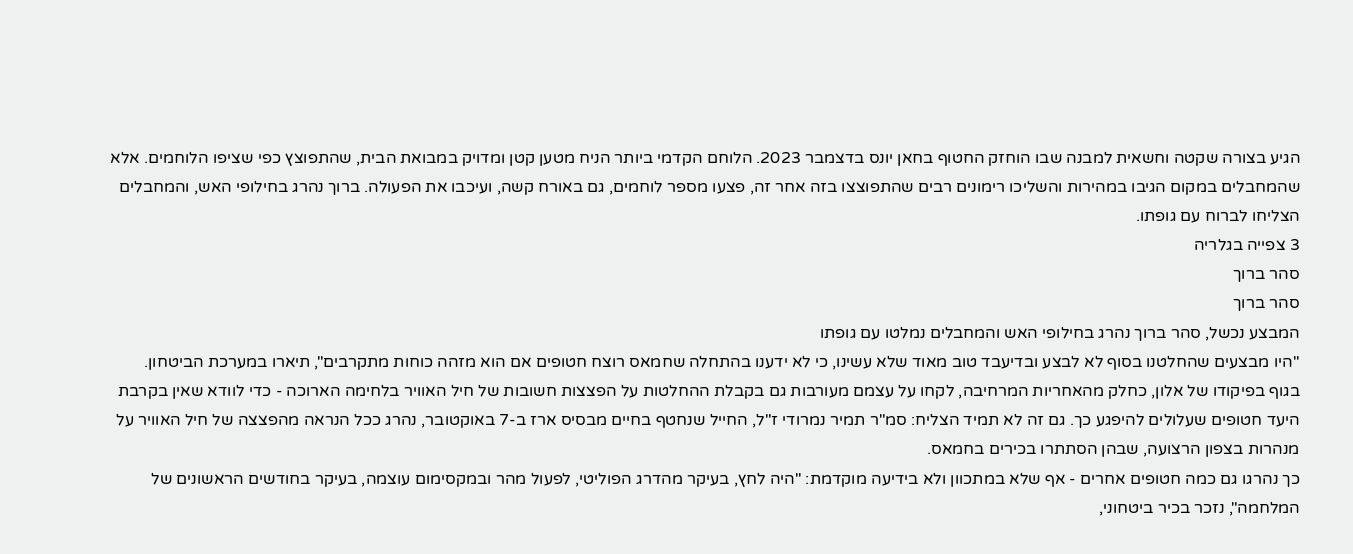הגיע בצורה שקטה וחשאית למבנה שבו הוחזק החטוף בחאן יונס בדצמבר 2023. הלוחם הקדמי ביותר הניח מטען קטן ומדויק במבואת הבית, שהתפוצץ כפי שציפו הלוחמים. אלא שהמחבלים במקום הגיבו במהירות והשליכו רימונים רבים שהתפוצצו בזה אחר זה, פצעו מספר לוחמים, גם באורח קשה, ועיכבו את הפעולה. ברוך נהרג בחילופי האש, והמחבלים הצליחו לברוח עם גופתו.
3 צפייה בגלריה
סהר ברוך
סהר ברוך
המבצע נכשל, סהר ברוך נהרג בחילופי האש והמחבלים נמלטו עם גופתו
"היו מבצעים שהחלטנו בסוף לא לבצע ובדיעבד טוב מאוד שלא עשינו, כי לא ידענו בהתחלה שחמאס רוצח חטופים אם הוא מזהה כוחות מתקרבים", תיארו במערכת הביטחון.
בגוף בפיקודו של אלון, כחלק מהאחריות המרחיבה, לקחו על עצמם מעורבות גם בקבלת ההחלטות על הפצצות חשובות של חיל האוויר בלחימה הארוכה - כדי לוודא שאין בקרבת היעד חטופים שעלולים להיפגע כך. גם זה לא תמיד הצליח: סמ"ר תמיר נמרודי ז"ל, החייל שנחטף בחיים מבסיס ארז ב-7 באוקטובר, נהרג ככל הנראה מהפצצה של חיל האוויר על מנהרות בצפון הרצועה, שבהן הסתתרו בכירים בחמאס.
כך נהרגו גם כמה חטופים אחרים - אף שלא במתכוון ולא בידיעה מוקדמת: "היה לחץ, בעיקר מהדרג הפוליטי, לפעול מהר ובמקסימום עוצמה, בעיקר בחודשים הראשונים של המלחמה", נזכר בכיר ביטחוני,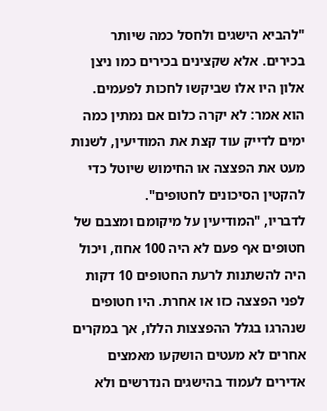"להביא הישגים ולחסל כמה שיותר בכירים. אלא שקצינים בכירים כמו ניצן אלון היו אלו שביקשו לחכות לפעמים. הוא אמר: לא יקרה כלום אם נמתין כמה ימים לדייק עוד קצת את המודיעין, לשנות מעט את הפצצה או החימוש שיוטל כדי להקטין הסיכונים לחטופים".
לדבריו, "המודיעין על מיקומם ומצבם של חטופים אף פעם לא היה 100 אחוז, ויכול היה להשתנות לרעת החטופים 10 דקות לפני הפצצה כזו או אחרת. היו חטופים שנהרגו בגלל ההפצצות הללו, אך במקרים אחרים לא מעטים הושקעו מאמצים אדירים לעמוד בהישגים הנדרשים ולא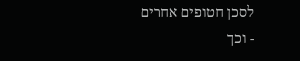לסכן חטופים אחרים - וכך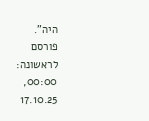היה".
פורסם לראשונה: 00:00, 17.10.25